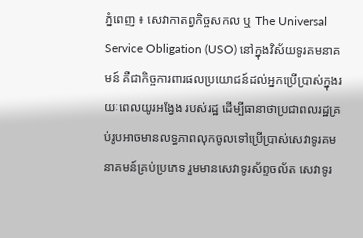ភ្នំពេញ ៖ សេវាកាតព្វកិច្ចសកល ឬ The Universal Service Obligation (USO) នៅក្នុងវិស័យទូរគមនាគមន៍ គឺជាកិច្ចការពារផលប្រយោជន៍ដល់អ្នកប្រើប្រាស់ក្នុងរយៈពេលយូរអង្វែង របស់រដ្ឋ ដើម្បីធានាថាប្រជាពលរដ្ឋគ្រប់រូបអាចមានលទ្ធភាពលុកចូលទៅប្រើប្រាស់សេវាទូរគមនាគមន៍គ្រប់ប្រភេទ រួមមានសេវាទូរស័ព្ទចល័ត សេវាទូរ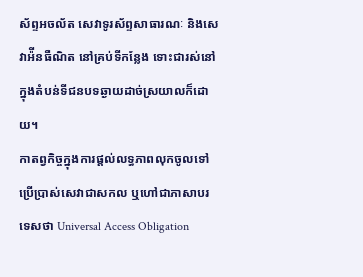ស័ព្ទអចល័ត សេវាទូរស័ព្ទសាធារណៈ និងសេវាអ៉ីនធឺណិត នៅគ្រប់ទីកន្លែង ទោះជារស់នៅក្នុងតំបន់ទីជនបទឆ្ងាយដាច់ស្រយាលក៏ដោយ។
កាតព្វកិច្ចក្នុងការផ្តល់លទ្ធភាពលុកចូលទៅប្រើប្រាស់សេវាជាសកល ឬហៅជាភាសាបរទេសថា Universal Access Obligation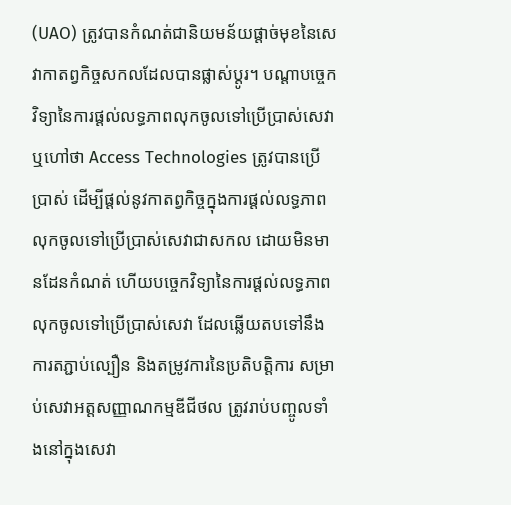(UAO) ត្រូវបានកំណត់ជានិយមន័យផ្តាច់មុខនៃសេវាកាតព្វកិច្ចសកលដែលបានផ្លាស់ប្តូរ។ បណ្តាបច្ចេកវិទ្យានៃការផ្តល់លទ្ធភាពលុកចូលទៅប្រើប្រាស់សេវា ឬហៅថា Access Technologies ត្រូវបានប្រើប្រាស់ ដើម្បីផ្តល់នូវកាតព្វកិច្ចក្នុងការផ្តល់លទ្ធភាពលុកចូលទៅប្រើប្រាស់សេវាជាសកល ដោយមិនមានដែនកំណត់ ហើយបច្ចេកវិទ្យានៃការផ្តល់លទ្ធភាពលុកចូលទៅប្រើប្រាស់សេវា ដែលឆ្លើយតបទៅនឹងការតភ្ជាប់ល្បឿន និងតម្រូវការនៃប្រតិបត្តិការ សម្រាប់សេវាអត្តសញ្ញាណកម្មឌីជីថល ត្រូវរាប់បញ្ចូលទាំងនៅក្នុងសេវា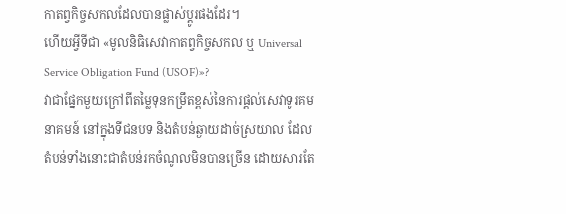កាតព្វកិច្ចសកលដែលបានផ្លាស់ប្តូរផងដែរ។
ហើយអ្វីទីជា «មូលនិធិសេវាកាតព្វកិច្ចសកល ឬ Universal Service Obligation Fund (USOF)»?
វាជាផ្នែកមួយក្រៅពីតម្លៃទុនកម្រឹតខ្ពស់នៃការផ្តល់សេវាទូរគមនាគមន៍ នៅក្នុងទីជនបទ និងតំបន់ឆ្ងាយដាច់ស្រយាល ដែលតំបន់ទាំងនោះជាតំបន់រកចំណូលមិនបានច្រើន ដោយសារតែ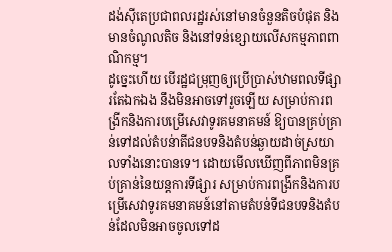ដង់ស៊ីតេប្រជាពលរដ្ឋរស់នៅមានចំនួនតិចបំផុត និងមានចំណូលតិច និងនៅទន់ខ្សោយលើសកម្មភាពពាណិកម្ម។
ដូច្នេះហើយ បើរដ្ឋជម្រុញឲ្យប្រើប្រាស់ឋាមពលទីផ្សារតែឯកឯង នឹងមិនអាចទៅរួចឡើយ សម្រាប់ការពង្រីកនិងការបម្រើសេវាទូរគមនាគមន៍ ឱ្យបានគ្រប់គ្រាន់ទៅដល់តំបន់ាតីជនបទនិងតំបន់ឆ្ងាយដាច់ស្រយាលទាំងនោះបានទេ។ ដោយមើលឃើញពីភាពមិនគ្រប់គ្រាន់នៃយន្តការទីផ្សារ សម្រាប់ការពង្រីកនិងការបម្រើសេវាទូរគមនាគមន៍នៅតាមតំបន់ទីជនបទនិងតំបន់ដែលមិនអាចចូលទៅដ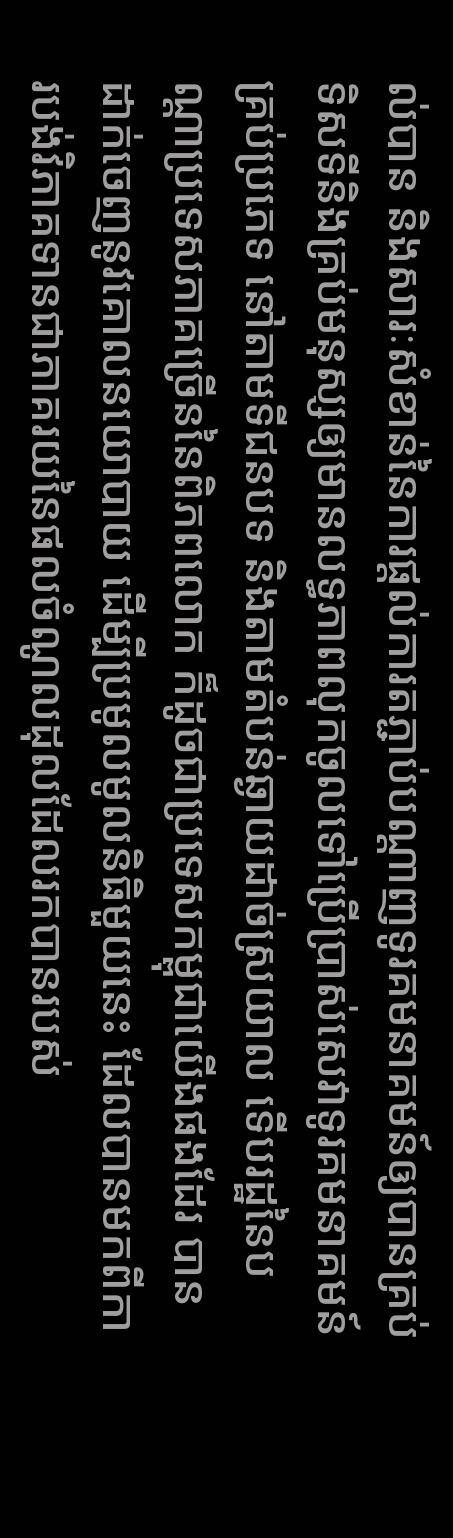ល់បាន និងសារៈសំខាន់នៃការផ្តល់ការតភ្ជាប់បណ្តាញទូរគមនាគមន៍ឲ្យបានគ្រប់ទិសទីនិងគ្រប់មនុស្សឲ្យមានលទ្ធភាពលុកចូលទៅប្រើប្រាស់សេវាទូរគមនាគមន៍គ្រប់ប្រភេទ នៅតាមទីជនបទ និងតាមតំបន់ឆ្ងាយដាច់ស្រយាល ទើបរដ្ឋនៃបណ្តាប្រទេសភាគច្រើននៃពិភពលោក ក៏ដូចជាប្រទេសកម្ពុជាយើងផងដែរ បានដាក់ចេញនូវគោលនយោបាយ ដើម្បីប្រមូលមូលនិធិមួយនេះ ដែលបានមកពីការបង់វិភាគទានជាភាគរយនៃផលចំណូលដុលដែលរកបានរបស់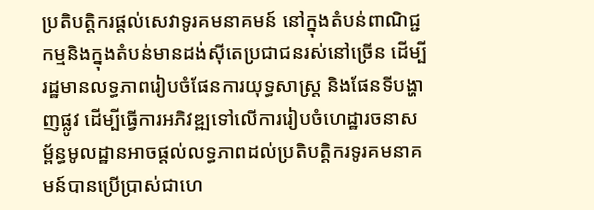ប្រតិបត្តិករផ្តល់សេវាទូរគមនាគមន៍ នៅក្នុងតំបន់ពាណិជ្ជកម្មនិងក្នុងតំបន់មានដង់ស៊ីតេប្រជាជនរស់នៅច្រើន ដើម្បីរដ្ឋមានលទ្ធភាពរៀបចំផែនការយុទ្ធសាស្រ្ត និងផែនទីបង្ហាញផ្លូវ ដើម្បីធ្វើការអភិវឌ្ឍទៅលើការរៀបចំហេដ្ឋារចនាសម្ព័ន្ធមូលដ្ឋានអាចផ្តល់លទ្ធភាពដល់ប្រតិបត្តិករទូរគមនាគមន៍បានប្រើប្រាស់ជាហេ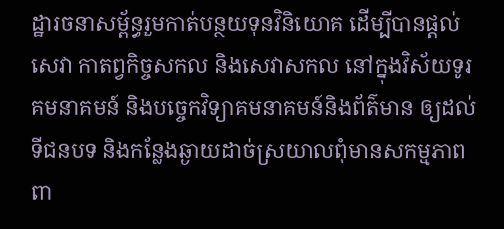ដ្ឋារចនាសម្ព័ន្ធរួមកាត់បន្ថយទុនវិនិយោគ ដើម្បីបានផ្តល់សេវា កាតព្វកិច្ចសកល និងសេវាសកល នៅក្នុងវិស័យទូរគមនាគមន៍ និងបច្ចេកវិទ្យាគមនាគមន៍និងព័ត៌មាន ឲ្យដល់ទីជនបទ និងកន្លែងឆ្ងាយដាច់ស្រយាលពុំមានសកម្មភាពពា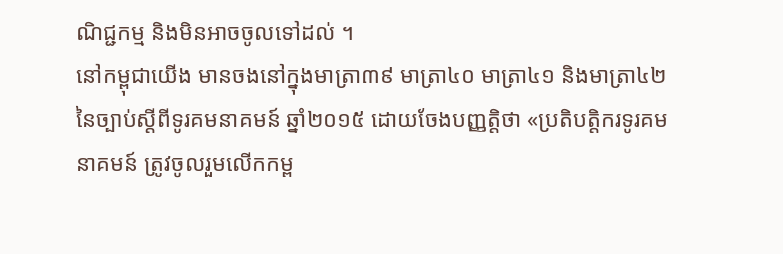ណិជ្ជកម្ម និងមិនអាចចូលទៅដល់ ។
នៅកម្ពុជាយើង មានចងនៅក្នុងមាត្រា៣៩ មាត្រា៤០ មាត្រា៤១ និងមាត្រា៤២ នៃច្បាប់ស្តីពីទូរគមនាគមន៍ ឆ្នាំ២០១៥ ដោយចែងបញ្ញត្តិថា «ប្រតិបត្តិករទូរគមនាគមន៍ ត្រូវចូលរួមលើកកម្ព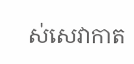ស់សេវាកាត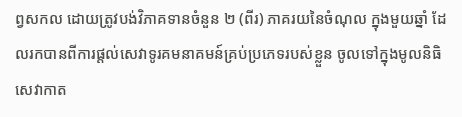ព្វសកល ដោយត្រូវបង់វិភាគទានចំនួន ២ (ពីរ) ភាគរយនៃចំណុល ក្នុងមួយឆ្នាំ ដែលរកបានពីការផ្តល់សេវាទូរគមនាគមន៍គ្រប់ប្រភេទរបស់ខ្លួន ចូលទៅក្នុងមូលនិធិសេវាកាត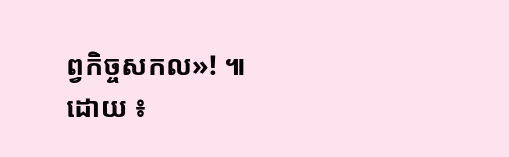ព្វកិច្ចសកល»! ៕
ដោយ ៖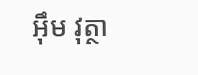អុឹម វុត្ថា